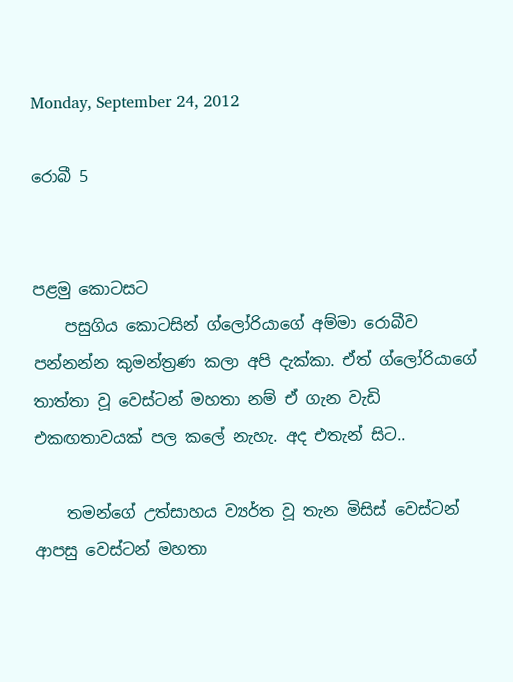Monday, September 24, 2012

රොබී 5


පළමු කොටසට
    පසුගිය කොටසින් ග්ලෝරියාගේ අම්මා රොබීව පන්නන්න කුමන්ත්‍රණ කලා අපි දැක්කා. ඒත් ග්ලෝරියාගේ තාත්තා වූ වෙස්ටන් මහතා නම් ඒ ගැන වැඩි එකඟතාවයක් පල කලේ නැහැ. අද එතැන් සිට..

    තමන්ගේ උත්සාහය ව්‍යර්ත වූ තැන මිසිස් වෙස්ටන් ආපසු වෙස්ටන් මහතා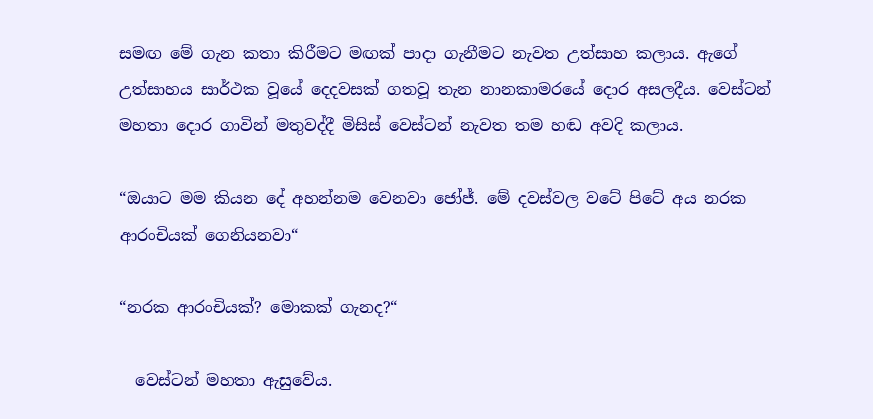සමඟ මේ ගැන කතා කිරීමට මඟක් පාදා ගැනීමට නැවත උත්සාහ කලාය. ඇගේ උත්සාහය සාර්ථක වූයේ දෙදවසක් ගතවූ තැන නානකාමරයේ දොර අසලදීය. වෙස්ටන් මහතා දොර ගාවින් මතුවද්දී මිසිස් වෙස්ටන් නැවත තම හඬ අවදි කලාය.

“ඔයාට මම කියන දේ අහන්නම වෙනවා ජෝජ්. මේ දවස්වල වටේ පිටේ අය නරක ආරංචියක් ගෙනියනවා“

“නරක ආරංචියක්? මොකක් ගැනද?“

  වෙස්ටන් මහතා ඇසුවේය.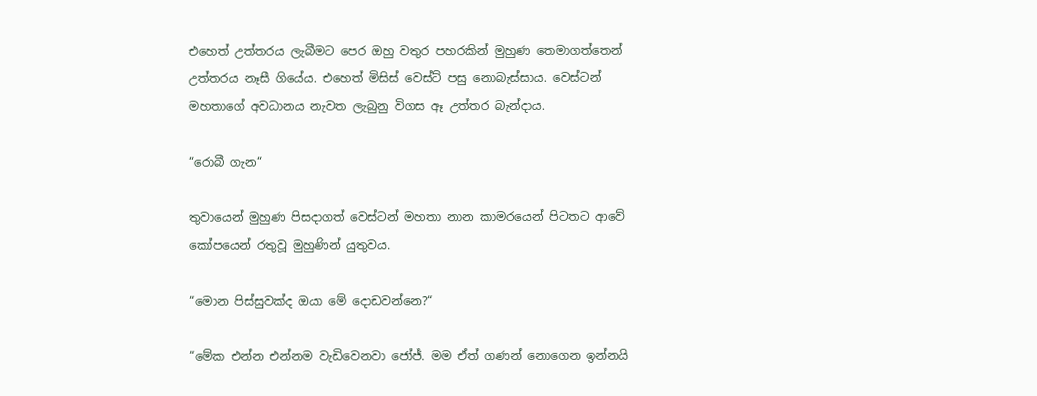එහෙත් උත්තරය ලැබීමට පෙර ඔහු වතුර පහරකින් මුහුණ තෙමාගත්තෙන් උත්තරය නෑසී ගියේය. එහෙත් මිසිස් වෙස්ට් පසු නොබැස්සාය. වෙස්ටන් මහතාගේ අවධානය නැවත ලැබුනු විගස ඈ උත්තර බැන්දාය.

“රොබී ගැන“

තුවායෙන් මුහුණ පිසදාගත් වෙස්ටන් මහතා නාන කාමරයෙන් පිටතට ආවේ කෝපයෙන් රතුවූ මුහුණින් යුතුවය.

“මොන පිස්සුවක්ද ඔයා මේ දොඩවන්නෙ?“

“මේක එන්න එන්නම වැඩිවෙනවා ජෝජ්. මම ඒත් ගණන් නොගෙන ඉන්නයි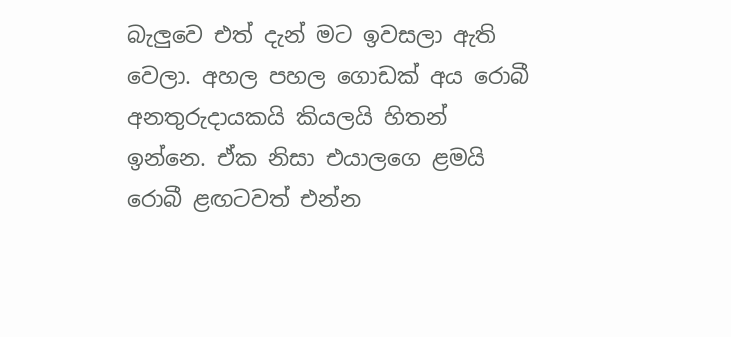බැලුවෙ එත් දැන් මට ඉවසලා ඇති වෙලා. අහල පහල ගොඩක් අය රොබී අනතුරුදායකයි කියලයි හිතන් ඉන්නෙ. ඒක නිසා එයාලගෙ ළමයි රොබී ළඟටවත් එන්න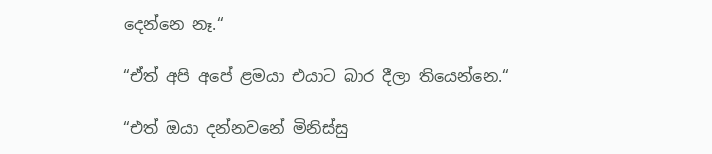දෙන්නෙ නෑ.“

“ඒත් අපි අපේ ළමයා එයාට බාර දීලා තියෙන්නෙ.“

“එත් ඔයා දන්නවනේ මිනිස්සු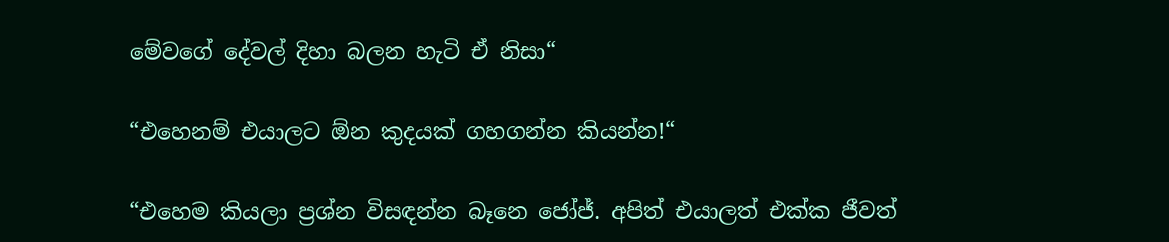මේවගේ දේවල් දිහා බලන හැටි ඒ නිසා“

“එහෙනම් එයාලට ඕන කුදයක් ගහගන්න කියන්න!“

“එහෙම කියලා ප්‍රශ්න විසඳන්න බෑනෙ ජෝජ්. අපිත් එයාලත් එක්ක ජීවත්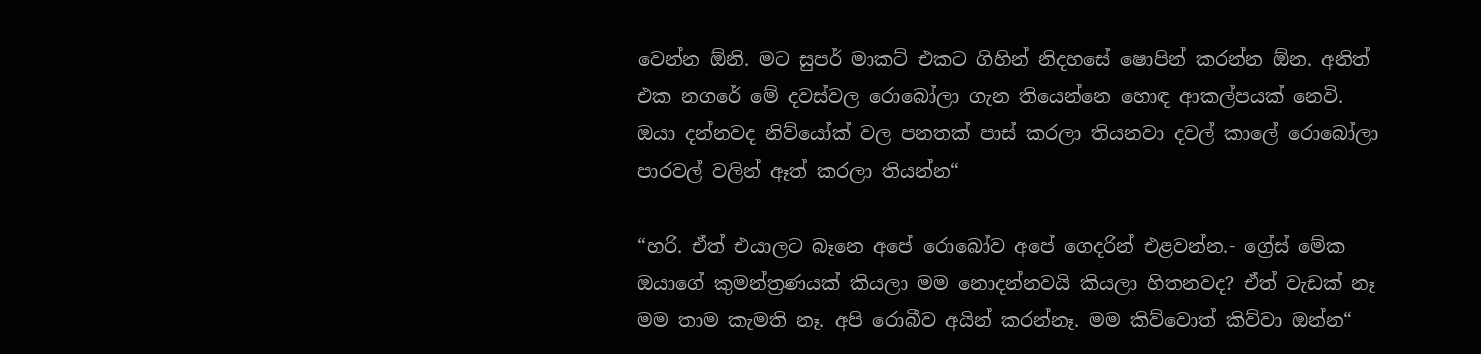වෙන්න ඕනි. මට සුපර් මාකට් එකට ගිහින් නිදහසේ ෂොපින් කරන්න ඕන. අනිත් එක නගරේ මේ දවස්වල රොබෝලා ගැන තියෙන්නෙ හොඳ ආකල්පයක් නෙවි. ඔයා දන්නවද නිව්යෝක් වල පනතක් පාස් කරලා තියනවා දවල් කාලේ රොබෝලා පාරවල් වලින් ඈත් කරලා තියන්න“

“හරි. ඒත් එයාලට බෑනෙ අපේ රොබෝව අපේ ගෙදරින් එළවන්න.- ග්‍රේස් මේක ඔයාගේ කුමන්ත්‍රණයක් කියලා මම නොදන්නවයි කියලා හිතනවද? ඒත් වැඩක් නෑ මම තාම කැමති නෑ. අපි රොබීව අයින් කරන්නෑ. මම කිව්වොත් කිව්වා ඔන්න“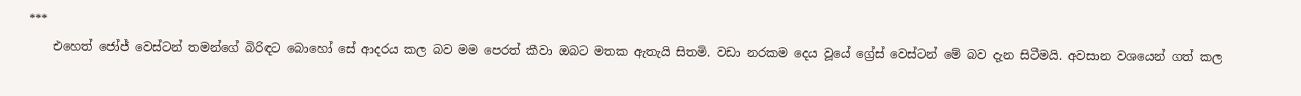***
    එහෙත් ජෝජ් වෙස්ටන් තමන්ගේ බිරිඳට බොහෝ සේ ආදරය කල බව මම පෙරත් කීවා ඔබට මතක ඇතැයි සිතමි. වඩා නරකම දෙය වූයේ ග්‍රේස් වෙස්ටන් මේ බව දැන සිටීමයි. අවසාන වශයෙන් ගත් කල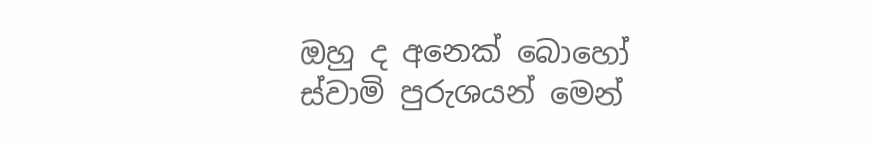ඔහු ද අනෙක් බොහෝ ස්වාමි පුරුශයන් මෙන්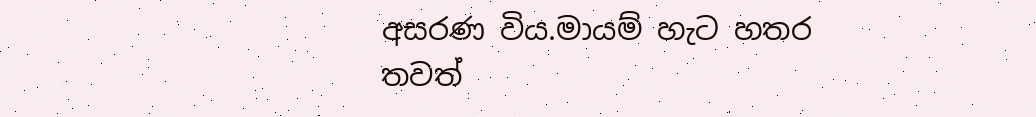අසරණ විය.මායම් හැට හතර තවත්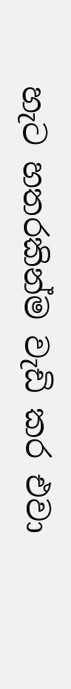හැට හතරකින්ම වැඩි කර එවා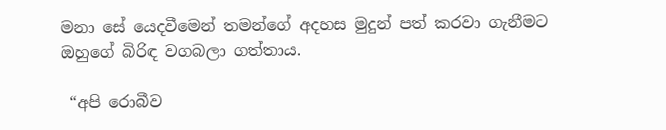මනා සේ යෙදවීමෙන් තමන්ගේ අදහස මුදුන් පත් කරවා ගැනීමට ඔහුගේ බිරිඳ වගබලා ගත්තාය.

 “අපි රොබීව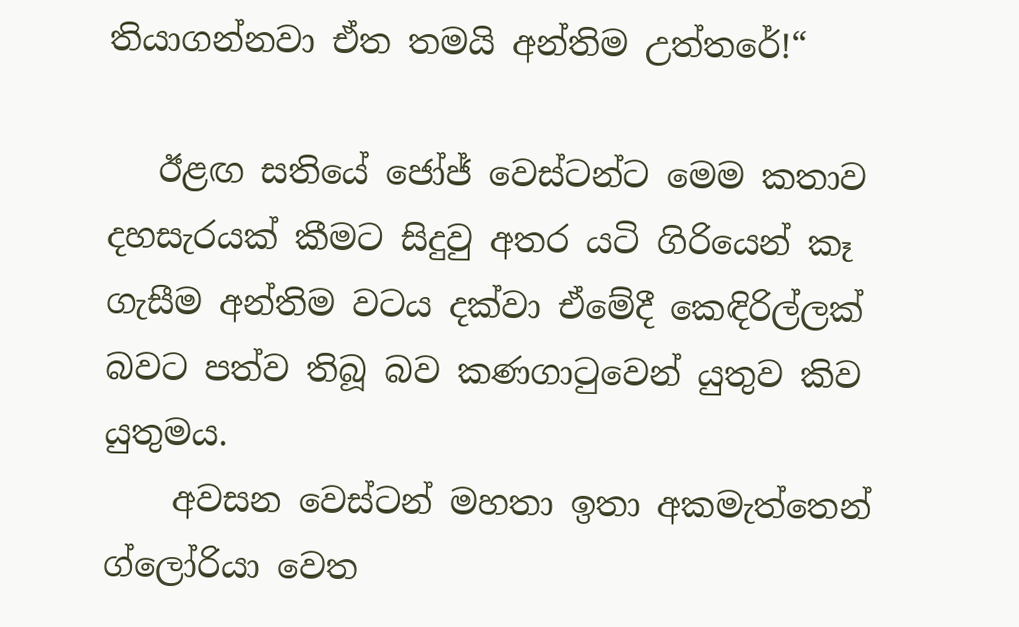තියාගන්නවා ඒත තමයි අන්තිම උත්තරේ!“

   ඊළඟ සතියේ ජෝජ් වෙස්ටන්ට මෙම කතාව දහසැරයක් කීමට සිදුවු අතර යටි ගිරියෙන් කෑ ගැසීම අන්තිම වටය දක්වා ඒමේදී කෙඳිරිල්ලක් බවට පත්ව තිබූ බව කණගාටුවෙන් යුතුව කිව යුතුමය.
    අවසන වෙස්ටන් මහතා ඉතා අකමැත්තෙන් ග්ලෝරියා වෙත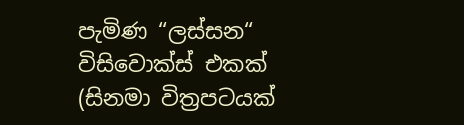පැමිණ “ලස්සන“ විසිවොක්ස් එකක් (සිනමා විත්‍රපටයක්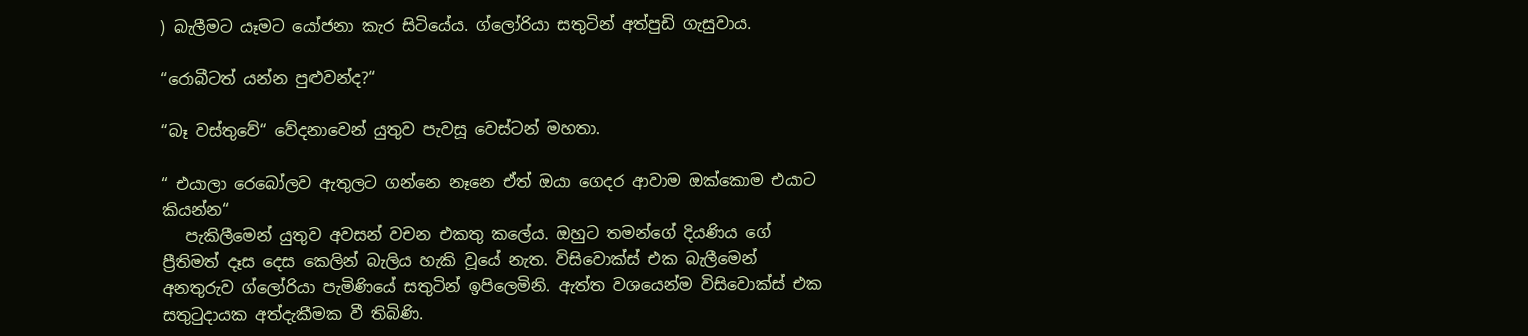) බැලීමට යෑමට යෝජනා කැර සිටියේය. ග්ලෝරියා සතුටින් අත්පුඩි ගැසුවාය.

“රොබීටත් යන්න පුළුවන්ද?“

“බෑ වස්තුවේ“ වේදනාවෙන් යුතුව පැවසූ වෙස්ටන් මහතා.

“ එයාලා රෙබෝලව ඇතුලට ගන්නෙ නෑනෙ ඒත් ඔයා ගෙදර ආවාම ඔක්කොම එයාට කියන්න“
   පැකිලීමෙන් යුතුව අවසන් වචන එකතු කලේය. ඔහුට තමන්ගේ දියණිය ගේ ප්‍රීතිමත් දෑස දෙස කෙලින් බැලිය හැකි වූයේ නැත. විසිවොක්ස් එක බැලීමෙන් අනතුරුව ග්ලෝරියා පැමිණියේ සතුටින් ඉපිලෙමිනි. ඇත්ත වශයෙන්ම විසිවොක්ස් එක සතුටුදායක අත්දැකීමක වී තිබිණි.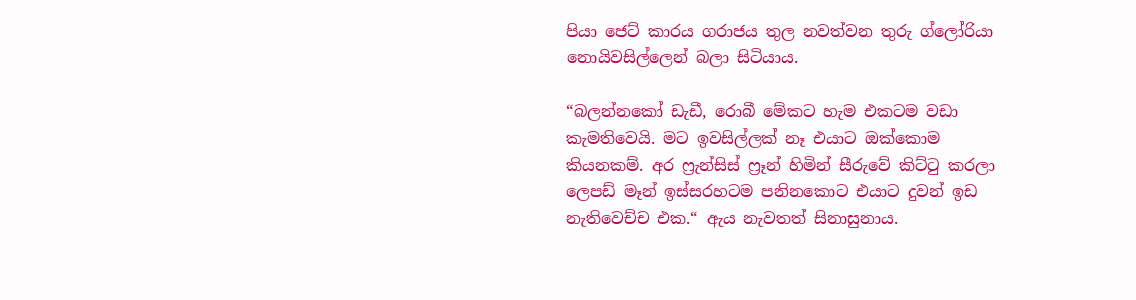පියා ජෙට් කාරය ගරාජය තුල නවත්වන තුරු ග්ලෝරියා නොයිවසිල්ලෙන් බලා සිටියාය.

“බලන්නකෝ ඩැඩී, රොබී මේකට හැම එකටම වඩා කැමතිවෙයි. මට ඉවසිල්ලක් නෑ එයාට ඔක්කොම කියනකම්. අර ෆ්‍රැන්සිස් ෆ්‍රෑන් හිමින් සීරුවේ කිට්ටු කරලා ලෙපඩ් මෑන් ඉස්සරහටම පනිනකොට එයාට දුවන් ඉඩ නැතිවෙච්ච එක.“ ඇය නැවතත් සිනාසුනාය.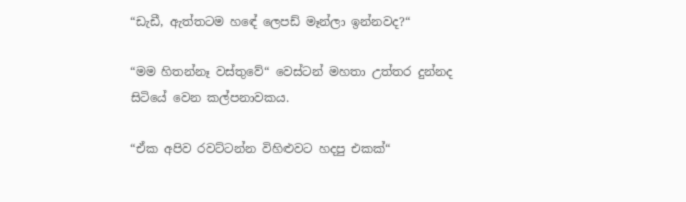“ඩැඩී, ඇත්තටම හඳේ ලෙපඩ් මෑන්ලා ඉන්නවද?“

“මම හිතන්නෑ වස්තුවේ“ වෙස්ටන් මහතා උත්තර දුන්නද සිටියේ වෙන කල්පනාවකය.

“ඒක අපිව රවට්ටන්න විහිළුවට හදපු එකක්“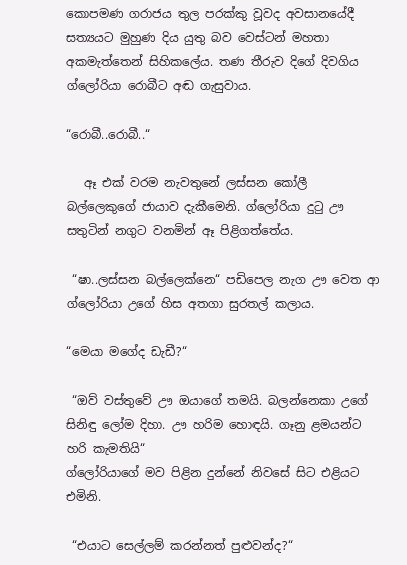කොපමණ ගරාජය තුල පරක්කු වූවද අවසානයේදී සත්‍යයට මුහුණ දිය යුතු බව වෙස්ටන් මහතා අකමැත්තෙන් සිහිකලේය. තණ තීරුව දිගේ දිවගිය ග්ලෝරියා රොබීට අඬ ගැසුවාය.

“රොබී..රොබී..“

   ඈ එක් වරම නැවතුනේ ලස්සන කෝලී බල්ලෙකුගේ ජායාව දැකීමෙනි. ග්ලෝරියා දුටු ඌ සතුටින් නගුට වනමින් ඈ පිළිගත්තේය.

 “ෂා..ලස්සන බල්ලෙක්නෙ“ පඩිපෙල නැග ඌ වෙත ආ ග්ලෝරියා උගේ හිස අතගා සුරතල් කලාය.

“මෙයා මගේද ඩැඩී?“

 “ඔව් වස්තුවේ ඌ ඔයාගේ තමයි. බලන්නෙකා උගේ සිනිඳු ලෝම දිහා. ඌ හරිම හොඳයි. ගෑනු ළමයන්ට හරි කැමතියි“
ග්ලෝරියාගේ මව පිළින දුන්නේ නිවසේ සිට එළියට එමිනි.

 “එයාට සෙල්ලම් කරන්නත් පුළුවන්ද?“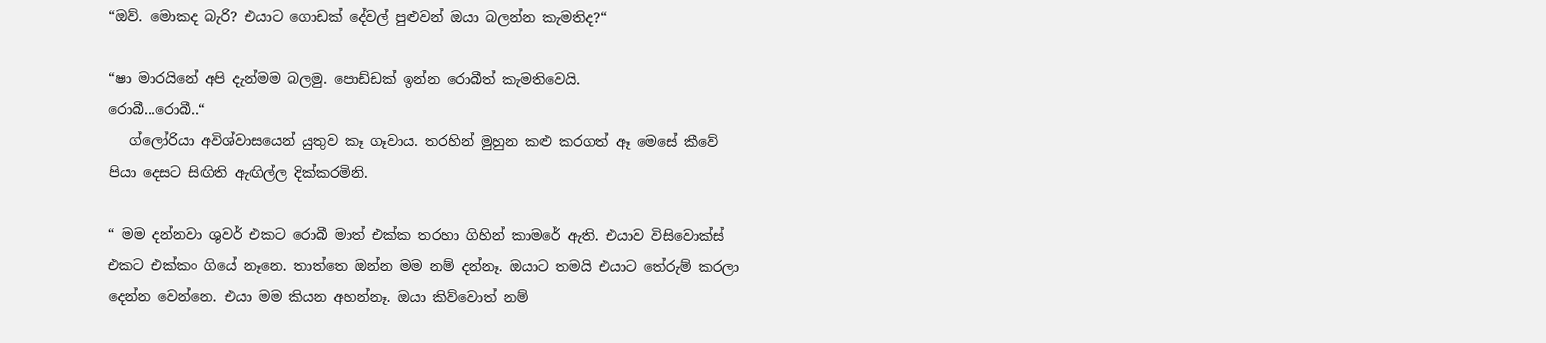“ඔව්. මොකද බැරි? එයාට ගොඩක් දේවල් පුළුවන් ඔයා බලන්න කැමතිද?“

“ෂා මාරයිනේ අපි දැන්මම බලමු. පොඩ්ඩක් ඉන්න රොබීත් කැමතිවෙයි.
රොබී...රොබී..“
   ග්ලෝරියා අවිශ්වාසයෙන් යුතුව කෑ ගෑවාය. තරහින් මුහුන කළු කරගත් ඈ මෙසේ කීවේ පියා දෙසට සිඟිති ඇඟිල්ල දික්කරමිනි.

“ මම දන්නවා ශුවර් එකට රොබී මාත් එක්ක තරහා ගිහින් කාමරේ ඇති. එයාව විසිවොක්ස් එකට එක්කං ගියේ නෑනෙ. තාත්තෙ ඔන්න මම නම් දන්නෑ. ඔයාට තමයි එයාට තේරුම් කරලා දෙන්න වෙන්නෙ. එයා මම කියන අහන්නෑ. ඔයා කිව්වොත් නම්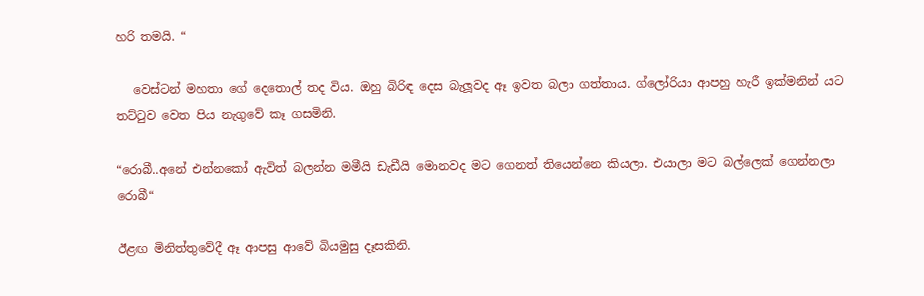හරි තමයි. “

   වෙස්ටන් මහතා ගේ දෙතොල් තද විය. ඔහු බිරිඳ දෙස බැලූවද ඈ ඉවත බලා ගත්තාය. ග්ලෝරියා ආපහු හැරී ඉක්මනින් යට තට්ටුව වෙත පිය නැගුවේ කෑ ගසමිනි.

“රොබී..අනේ එන්නකෝ ඇවිත් බලන්න මමීයි ඩැඩීයි මොනවද මට ගෙනත් තියෙන්නෙ කියලා. එයාලා මට බල්ලෙක් ගෙන්නලා රොබී“

ඊළඟ මිනිත්තුවේදී ඈ ආපසු ආවේ බියමුසු දෑසකිනි.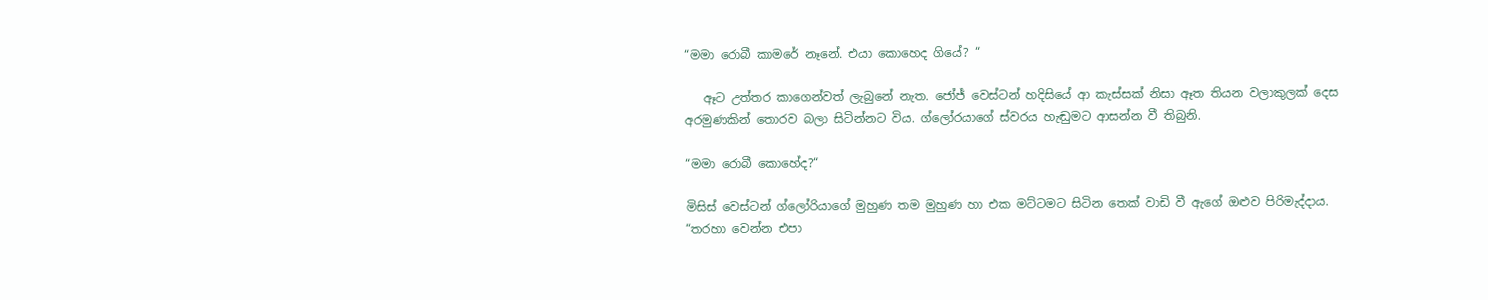“මමා රොබී කාමරේ නෑනේ. එයා කොහෙද ගියේ? “

   ඈට උත්තර කාගෙන්වත් ලැබුනේ නැත. ජෝජ් වෙස්ටන් හදිසියේ ආ කැස්සක් නිසා ඈත තියන වලාකුලක් දෙස අරමුණකින් තොරව බලා සිටින්නට විය. ග්ලෝරයාගේ ස්වරය හැඬුමට ආසන්න වී තිබුනි.

“මමා රොබී කොහේද?“

මිසිස් වෙස්ටන් ග්ලෝරියාගේ මුහුණ තම මුහුණ හා එක මට්ටමට සිටින තෙක් වාඩි වී ඇගේ ඔළුව පිරිමැද්දාය.
“තරහා වෙන්න එපා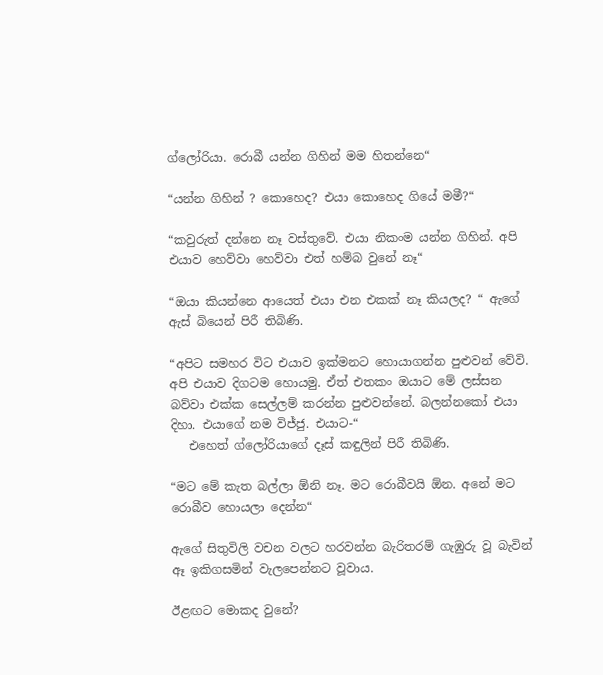ග්ලෝරියා. රොබී යන්න ගිහින් මම හිතන්නෙ“

“යන්න ගිහින් ? කොහෙද? එයා කොහෙද ගියේ මමී?“

“කවුරුත් දන්නෙ නෑ වස්තුවේ. එයා නිකංම යන්න ගිහින්. අපි එයාව හෙව්වා හෙව්වා එත් හම්බ වුනේ නෑ“

“ඔයා කියන්නෙ ආයෙත් එයා එන එකක් නෑ කියලද? “ ඇගේ ඇස් බියෙන් පිරී තිබිණි.

“අපිට සමහර විට එයාව ඉක්මනට හොයාගන්න පුළුවන් වේවි. අපි එයාව දිගටම හොයමු. ඒත් එතකං ඔයාට මේ ලස්සන බව්වා එක්ක සෙල්ලම් කරන්න පුළුවන්නේ. බලන්නකෝ එයා දිහා. එයාගේ නම විජ්ජු. එයාට-“
   එහෙත් ග්ලෝරියාගේ දෑස් කඳුලින් පිරී තිබිණි.

“මට මේ කැත බල්ලා ඕනි නෑ. මට රොබීවයි ඕන. අනේ මට රොබීව හොයලා දෙන්න“

ඇගේ සිතුවිලි වචන වලට හරවන්න බැරිතරම් ගැඹුරු වූ බැවින් ඈ ඉකිගසමින් වැලපෙන්නට වූවාය.

ඊළඟට මොකද වුනේ?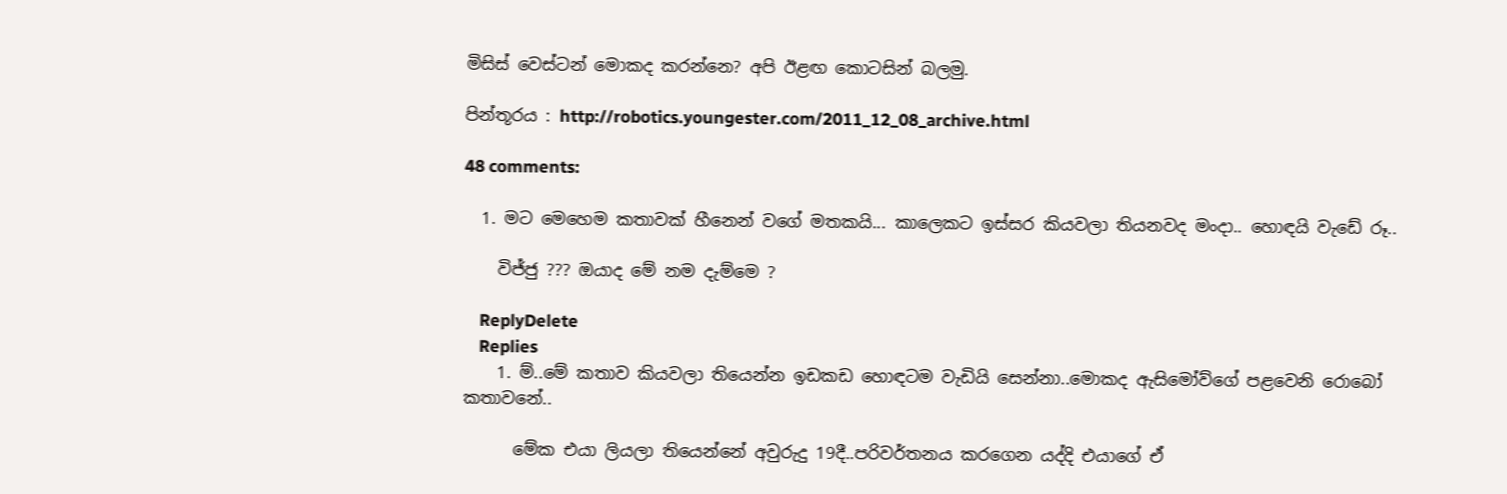මිසිස් වෙස්ටන් මොකද කරන්නෙ? අපි ඊළඟ කොටසින් බලමු.

පින්තූරය : http://robotics.youngester.com/2011_12_08_archive.html

48 comments:

  1. මට මෙහෙම කතාවක් හීනෙන් වගේ මතකයි... කාලෙකට ඉස්සර කියවලා තියනවද මංදා.. හොඳයි වැඩේ රූ..

    විජ්ජු ??? ඔයාද මේ නම දැම්මෙ ?

    ReplyDelete
    Replies
    1. ම්..මේ කතාව කියවලා තියෙන්න ඉඩකඩ හොඳටම වැඩියි සෙන්නා..මොකද ඇසිමෝව්ගේ පළවෙනි රොබෝ කතාවනේ..

      මේක එයා ලියලා තියෙන්නේ අවුරුදු 19දී..පරිවර්තනය කරගෙන යද්දි එයාගේ ඒ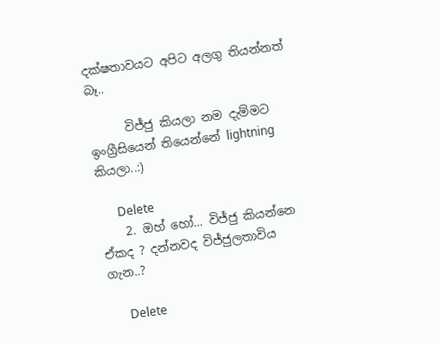දක්ෂතාවයට අපිට අලගු තියන්නත් බෑ..

      විජ්ජු කියලා නම දැම්මට ඉංග්‍රීසියෙන් තියෙන්නේ lightning කියලා..:)

      Delete
    2. ඔහ් හෝ... විජ්ජු කියන්නෙ ඒකද ? දන්නවද විජ්ජුලතාවිය ගැන..?

      Delete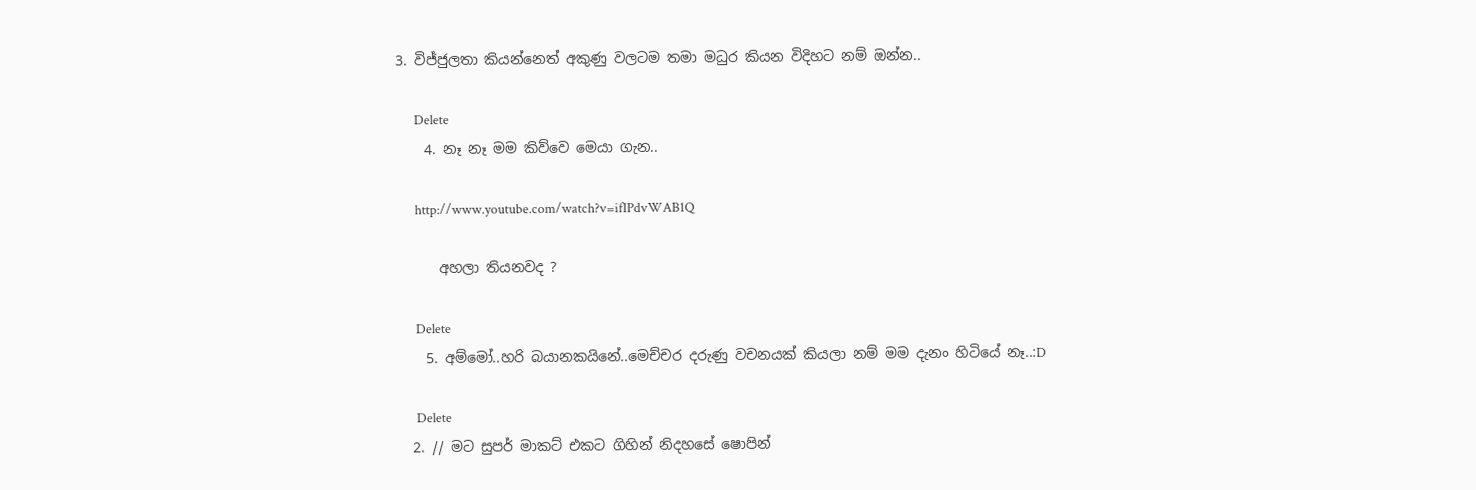3. විජ්ජුලතා කියන්නෙත් අකුණු වලටම තමා මධුර කියන විදිහට නම් ඔන්න..

      Delete
    4. නෑ නෑ මම කිව්වෙ මෙයා ගැන..

      http://www.youtube.com/watch?v=ifIPdvWAB1Q

      අහලා තියනවද ?

      Delete
    5. අම්මෝ..හරි බයානකයිනේ..මෙච්චර දරුණු වචනයක් කියලා නම් මම දැනං හිටියේ නෑ..:D

      Delete
  2. // මට සුපර් මාකට් එකට ගිහින් නිදහසේ ෂොපින්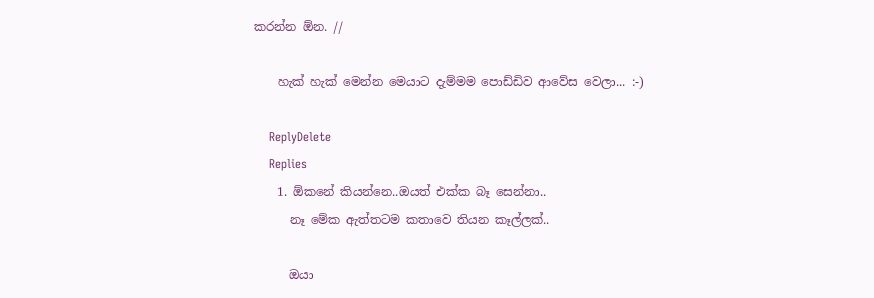කරන්න ඕන. //

    හැක් හැක් මෙන්න මෙයාට දැම්මම පොඩ්ඩිව ආවේස වෙලා... :-)

    ReplyDelete
    Replies
    1. ඕකනේ කියන්නෙ..ඔයත් එක්ක බෑ සෙන්නා..
      නෑ මේක ඇත්තටම කතාවෙ තියන කෑල්ලක්..

      ඔයා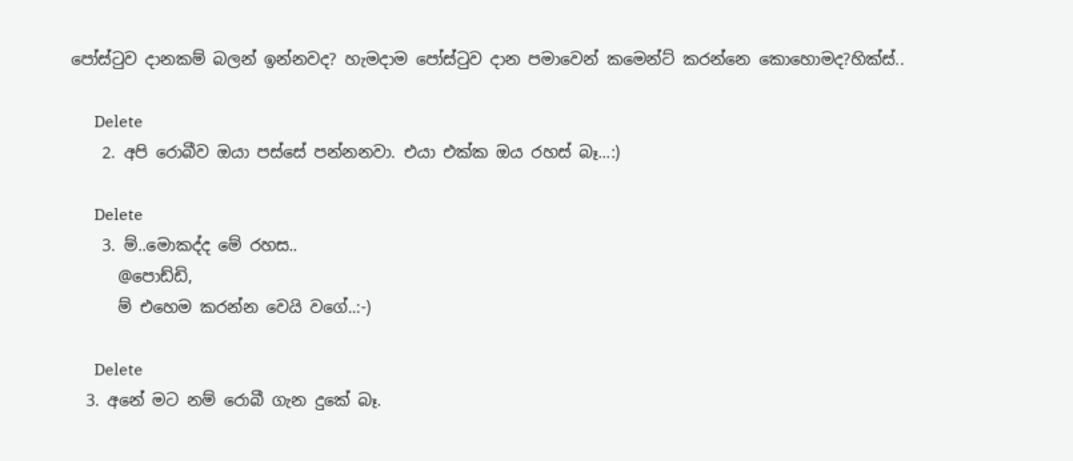පෝස්ටුව දානකම් බලන් ඉන්නවද? හැමදාම පෝස්ටුව දාන පමාවෙන් කමෙන්ට් කරන්නෙ කොහොමද?හික්ස්..

      Delete
    2. අපි රොබීව ඔයා පස්සේ පන්නනවා. එයා එක්ක ඔය රහස් බෑ...:)

      Delete
    3. ම්..මොකද්ද මේ රහස..
      @පොඩ්ඩි,
      ම් එහෙම කරන්න වෙයි වගේ..:-)

      Delete
  3. අනේ මට නම් රොබී ගැන දුකේ බෑ.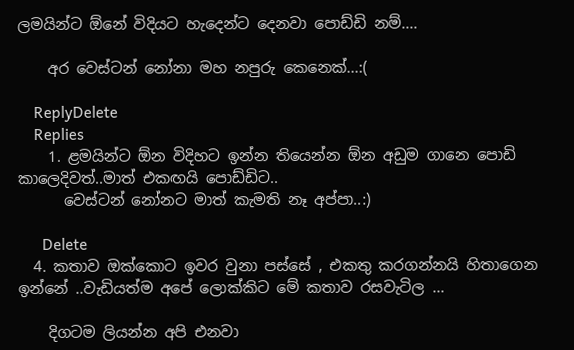ලමයින්ට ඕනේ විදියට හැදෙන්ට දෙනවා පොඩ්ඩි නම්....

    අර වෙස්ටන් නෝනා මහ නපුරු කෙනෙක්...:(

    ReplyDelete
    Replies
    1. ළමයින්ට ඕන විදිහට ඉන්න තියෙන්න ඕන අඩුම ගානෙ පොඩි කාලෙදිවත්..මාත් එකඟයි පොඩ්ඩිට..
      වෙස්ටන් නෝනට මාත් කැමති නෑ අප්පා..:)

      Delete
  4. කතාව ඔක්කොට ඉවර වුනා පස්සේ , එකතු කරගන්නයි හිතාගෙන ඉන්නේ ..වැඩියත්ම අපේ ලොක්කිට මේ කතාව රසවැටිල ...

    දිගටම ලියන්න අපි එනවා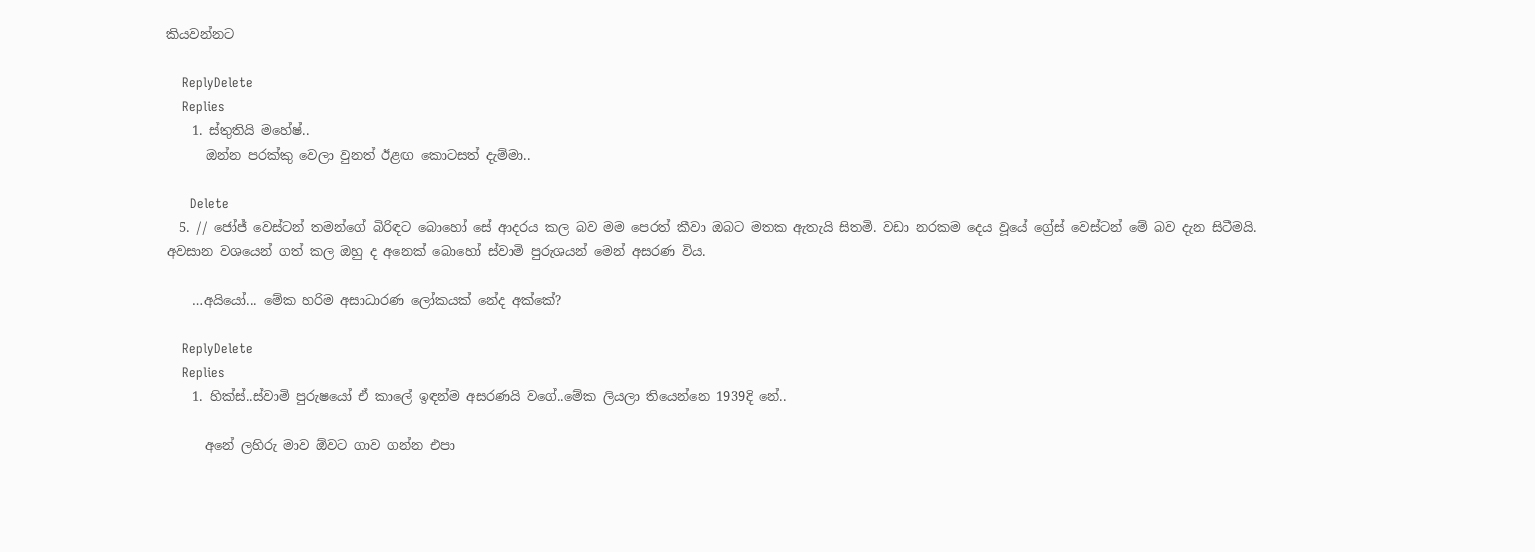කියවන්නට

    ReplyDelete
    Replies
    1. ස්තුතියි මහේෂ්..
      ඔන්න පරක්කු වෙලා වුනත් ඊළඟ කොටසත් දැම්මා..

      Delete
  5. // ජෝජ් වෙස්ටන් තමන්ගේ බිරිඳට බොහෝ සේ ආදරය කල බව මම පෙරත් කීවා ඔබට මතක ඇතැයි සිතමි. වඩා නරකම දෙය වූයේ ග්‍රේස් වෙස්ටන් මේ බව දැන සිටීමයි. අවසාන වශයෙන් ගත් කල ඔහු ද අනෙක් බොහෝ ස්වාමි පුරුශයන් මෙන් අසරණ විය.

    …අයියෝ... මේක හරිම අසාධාරණ ලෝකයක් නේද අක්කේ?

    ReplyDelete
    Replies
    1. හික්ස්..ස්වාමි පුරුෂයෝ ඒ කාලේ ඉඳන්ම අසරණයි වගේ..මේක ලියලා තියෙන්නෙ 1939දි නේ..

      අනේ ලහිරු මාව ඕවට ගාව ගන්න එපා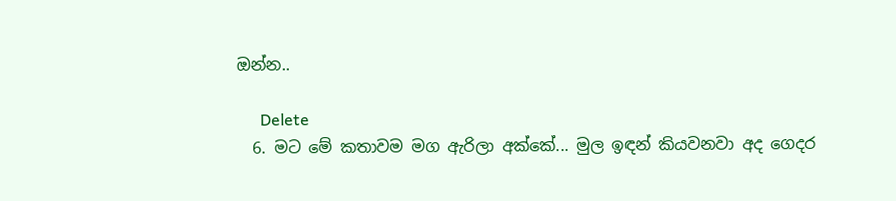ඔන්න..

      Delete
  6. මට මේ කතාවම මග ඇරිලා අක්කේ... මුල ඉඳන් කියවනවා අද ගෙදර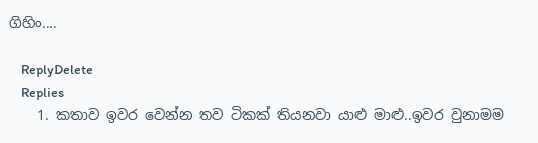ගිහිං....

    ReplyDelete
    Replies
    1. කතාව ඉවර වෙන්න තව ටිකක් තියනවා යාළු මාළු..ඉවර වුනාමම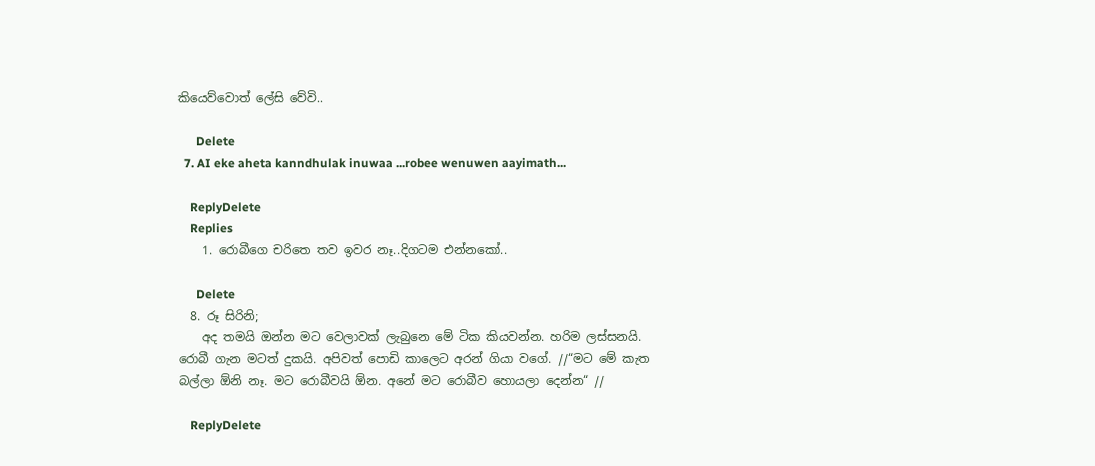කියෙව්වොත් ලේසි වේවි..

      Delete
  7. AI eke aheta kanndhulak inuwaa ...robee wenuwen aayimath...

    ReplyDelete
    Replies
    1. රොබීගෙ චරිතෙ තව ඉවර නෑ..දිගටම එන්නකෝ..

      Delete
  8. රූ සිරිනි;
    අද තමයි ඔන්න මට වෙලාවක් ලැබුනෙ මේ ටික කියවන්න. හරිම ලස්සනයි. රොබී ගැන මටත් දුකයි. අපිවත් පොඩි කාලෙට අරන් ගියා වගේ. //“මට මේ කැත බල්ලා ඕනි නෑ. මට රොබීවයි ඕන. අනේ මට රොබීව හොයලා දෙන්න“ //

    ReplyDelete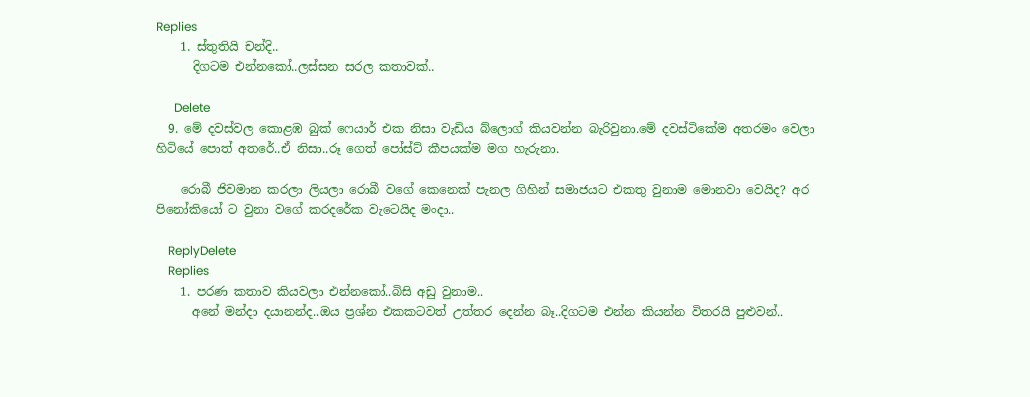Replies
    1. ස්තුතියි චන්දි..
      දිගටම එන්නකෝ..ලස්සන සරල කතාවක්..

      Delete
  9. මේ දවස්වල කොළඹ බුක් ෆෙයාර් එක නිසා වැඩිය බ්ලොග් කියවන්න බැරිවුනා.මේ දවස්ටිකේම අතරමං වෙලා හිටියේ පොත් අතරේ..ඒ නිසා..රූ ගෙත් පෝස්ට් කීපයක්ම මග හැරුනා.

    රොබී ජිවමාන කරලා ලියලා රොබී වගේ කෙනෙක් පැනල ගිහින් සමාජයට එකතු වුනාම මොනවා වෙයිද? අර පිනෝකියෝ ට වුනා වගේ කරදරේක වැටෙයිද මංදා..

    ReplyDelete
    Replies
    1. පරණ කතාව කියවලා එන්නකෝ..බිසි අඩු වුනාම..
      අනේ මන්දා දයානන්ද..ඔය ප්‍රශ්න එකකටවත් උත්තර දෙන්න බෑ..දිගටම එන්න කියන්න විතරයි පුළුවන්..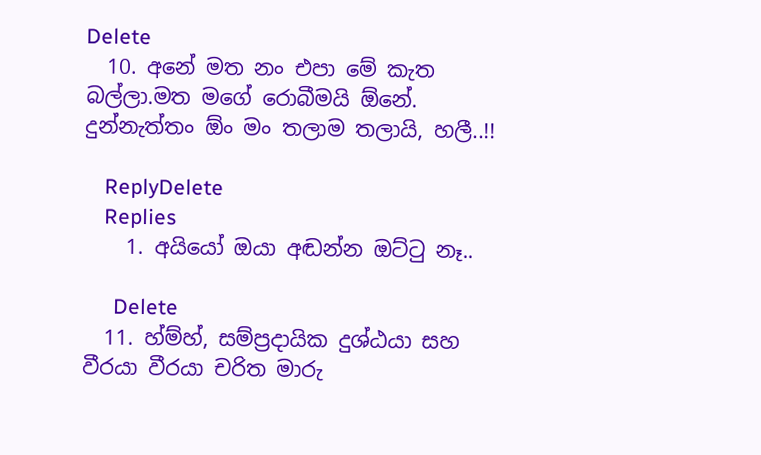Delete
  10. අනේ මත නං එපා මේ කැත බල්ලා.මත මගේ රොබීමයි ඕනේ. දුන්නැත්තං ඕං මං තලාම තලායි, හලී..!!

    ReplyDelete
    Replies
    1. අයියෝ ඔයා අඬන්න ඔට්ටු නෑ..

      Delete
  11. හ්ම්හ්, සම්ප්‍රදායික දුශ්ඨයා සහ වීරයා වීරයා චරිත මාරු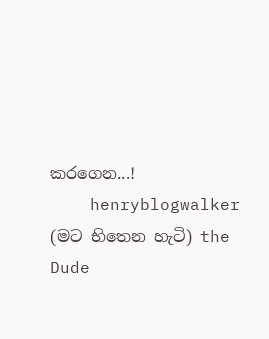කරගෙන...!
    henryblogwalker (මට භිතෙන හැටි) the Dude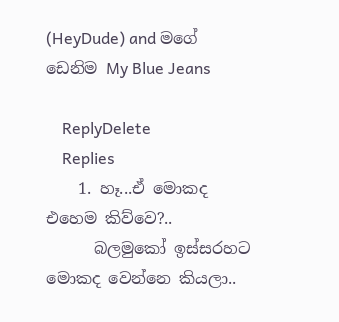(HeyDude) and මගේ ඩෙනිම My Blue Jeans

    ReplyDelete
    Replies
    1. හෑ...ඒ මොකද එහෙම කිව්වෙ?..
      බලමුකෝ ඉස්සරහට මොකද වෙන්නෙ කියලා..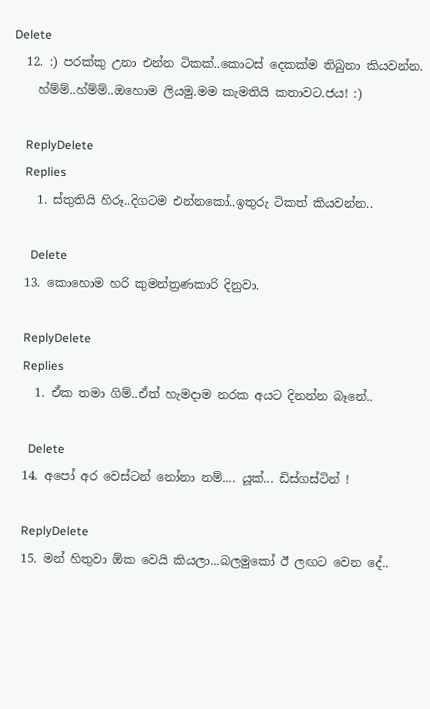Delete
  12. :) පරක්කු උනා එන්න ටිකක්..කොටස් දෙකක්ම තිබුනා කියවන්න.
    හ්ම්ම්..හ්ම්ම්..ඔහොම ලියමු.මම කැමතියි කතාවට.ජය! :)

    ReplyDelete
    Replies
    1. ස්තුතියි හිරූ..දිගටම එන්නකෝ..ඉතුරු ටිකත් කියවන්න..

      Delete
  13. කොහොම හරි කුමන්ත්‍රණකාරි දිනුවා.

    ReplyDelete
    Replies
    1. ඒක තමා ගිම්..ඒත් හැමදාම නරක අයට දිනන්න බෑනේ..

      Delete
  14. අපෝ අර වෙස්ටන් නෝනා නම්.... යූක්... ඩිස්ගස්ටින් !

    ReplyDelete
  15. මන් හිතුවා ඕක වෙයි කියලා...බලමුකෝ ඊ ලඟට වෙන දේ..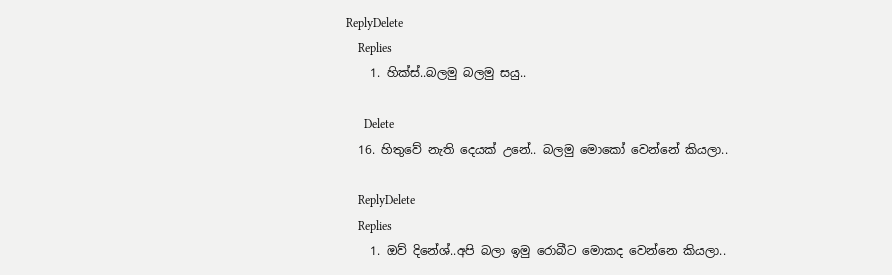ReplyDelete
    Replies
    1. හික්ස්..බලමු බලමු සයු..

      Delete
  16. හිතුවේ නැති දෙයක් උනේ.. බලමු මොකෝ වෙන්නේ කියලා..

    ReplyDelete
    Replies
    1. ඔව් දිනේශ්..අපි බලා ඉමු රොබීට මොකද වෙන්නෙ කියලා..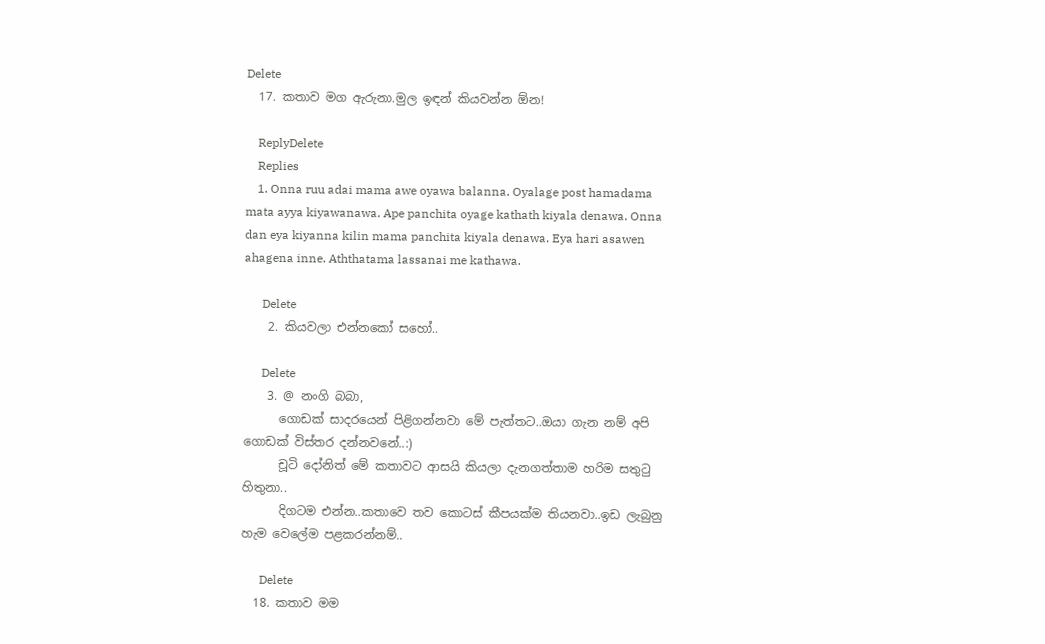Delete
  17. කතාව මග ඇරුනා.මුල ඉඳන් කියවන්න ඕන!

    ReplyDelete
    Replies
    1. Onna ruu adai mama awe oyawa balanna. Oyalage post hamadama mata ayya kiyawanawa. Ape panchita oyage kathath kiyala denawa. Onna dan eya kiyanna kilin mama panchita kiyala denawa. Eya hari asawen ahagena inne. Aththatama lassanai me kathawa.

      Delete
    2. කියවලා එන්නකෝ සහෝ..

      Delete
    3. @ නංගි බබා,
      ගොඩක් සාදරයෙන් පිළිගන්නවා මේ පැත්තට..ඔයා ගැන නම් අපි ගොඩක් විස්තර දන්නවනේ..:)
      චූටි දෝනිත් මේ කතාවට ආසයි කියලා දැනගත්තාම හරිම සතුටු හිතුනා..
      දිගටම එන්න..කතාවෙ තව කොටස් කීපයක්ම තියනවා..ඉඩ ලැබුනු හැම වෙලේම පළකරන්නම්..

      Delete
  18. කතාව මම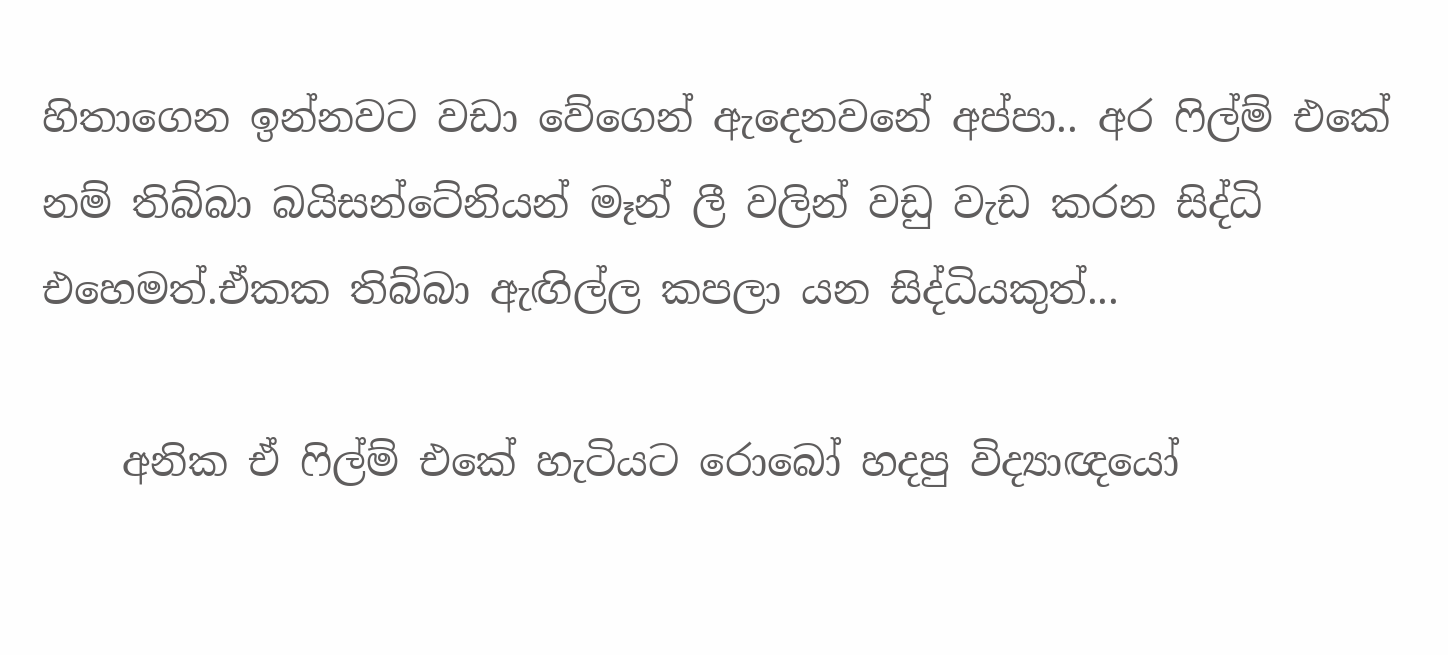හිතාගෙන ඉන්නවට වඩා වේගෙන් ඇදෙනවනේ අප්පා.. අර ෆිල්ම් එකේ නම් තිබ්බා බයිසන්ටේනියන් මෑන් ලී වලින් වඩු වැඩ කරන සිද්ධි එහෙමත්.ඒකක තිබ්බා ඇඟිල්ල කපලා යන සිද්ධියකුත්...

    අනික ඒ ෆිල්ම් එකේ හැටියට රොබෝ හදපු විද්‍යාඥයෝ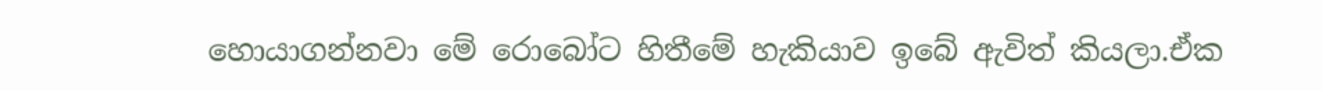හොයාගන්නවා මේ රොබෝට හිතීමේ හැකියාව ඉබේ ඇවිත් කියලා.ඒක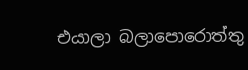එයාලා බලාපොරොත්තු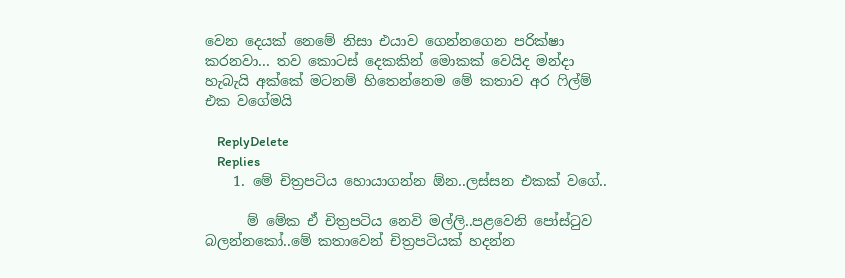වෙන දෙයක් නෙමේ නිසා එයාව ගෙන්නගෙන පරික්ෂා කරනවා... තව කොටස් දෙකකින් මොකක් වෙයිද මන්දා හැබැයි අක්කේ මටනම් හිතෙන්නෙම මේ කතාව අර ෆිල්ම් එක වගේමයි

    ReplyDelete
    Replies
    1. මේ චිත්‍රපටිය හොයාගන්න ඕන..ලස්සන එකක් වගේ..

      ම් මේක ඒ චිත්‍රපටිය නෙවි මල්ලි..පළවෙනි පෝස්ටුව බලන්නකෝ..මේ කතාවෙන් චිත්‍රපටියක් හදන්න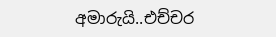අමාරුයි..එච්චර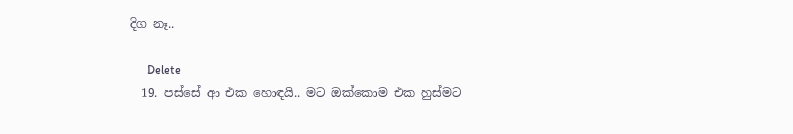දිග නෑ..

      Delete
  19. පස්සේ ආ එක හොඳයි.. මට ඔක්කොම එක හුස්මට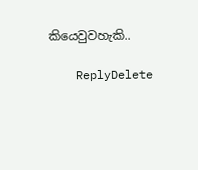කියෙවුවහැකි..

    ReplyDelete